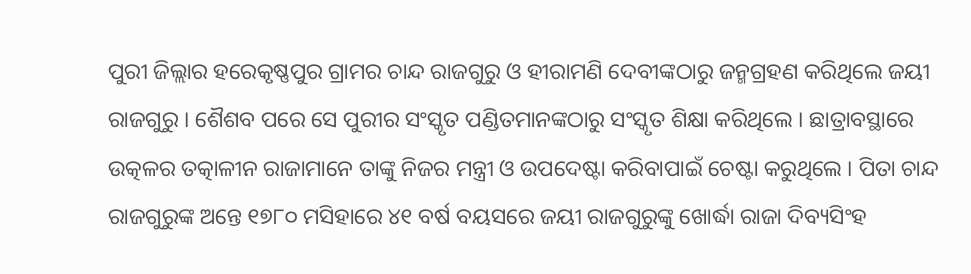ପୁରୀ ଜିଲ୍ଲାର ହରେକୃଷ୍ଣପୁର ଗ୍ରାମର ଚାନ୍ଦ ରାଜଗୁରୁ ଓ ହୀରାମଣି ଦେବୀଙ୍କଠାରୁ ଜନ୍ମଗ୍ରହଣ କରିଥିଲେ ଜୟୀ ରାଜଗୁରୁ । ଶୈଶବ ପରେ ସେ ପୁରୀର ସଂସ୍କୃତ ପଣ୍ଡିତମାନଙ୍କଠାରୁ ସଂସ୍କୃତ ଶିକ୍ଷା କରିଥିଲେ । ଛାତ୍ରାବସ୍ଥାରେ ଉତ୍କଳର ତତ୍କାଳୀନ ରାଜାମାନେ ତାଙ୍କୁ ନିଜର ମନ୍ତ୍ରୀ ଓ ଉପଦେଷ୍ଟା କରିବାପାଇଁ ଚେଷ୍ଟା କରୁଥିଲେ । ପିତା ଚାନ୍ଦ ରାଜଗୁରୁଙ୍କ ଅନ୍ତେ ୧୭୮୦ ମସିହାରେ ୪୧ ବର୍ଷ ବୟସରେ ଜୟୀ ରାଜଗୁରୁଙ୍କୁ ଖୋର୍ଦ୍ଧା ରାଜା ଦିବ୍ୟସିଂହ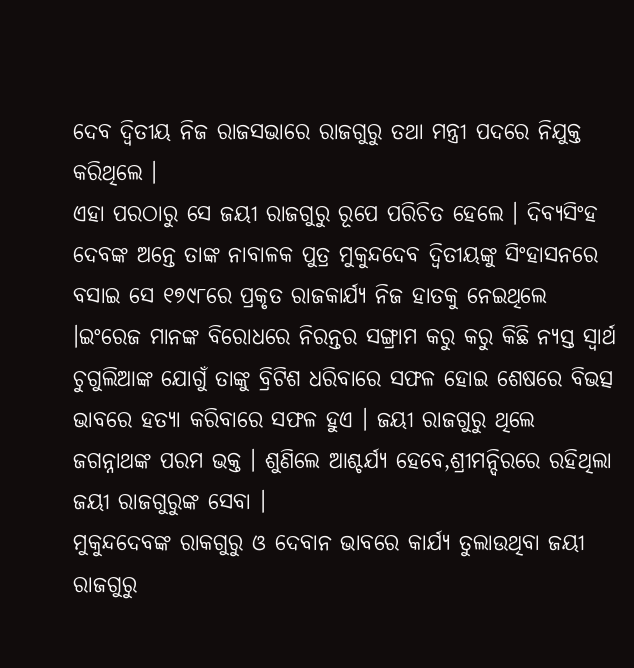ଦେବ ଦ୍ୱିତୀୟ ନିଜ ରାଜସଭାରେ ରାଜଗୁରୁ ତଥା ମନ୍ତ୍ରୀ ପଦରେ ନିଯୁକ୍ତ କରିଥିଲେ ।
ଏହା ପରଠାରୁ ସେ ଜୟୀ ରାଜଗୁରୁ ରୂପେ ପରିଚିତ ହେଲେ । ଦିବ୍ୟସିଂହ ଦେବଙ୍କ ଅନ୍ତେ ତାଙ୍କ ନାବାଳକ ପୁତ୍ର ମୁକୁନ୍ଦଦେବ ଦ୍ୱିତୀୟଙ୍କୁ ସିଂହାସନରେ ବସାଇ ସେ ୧୭୯୮ରେ ପ୍ରକୃତ ରାଜକାର୍ଯ୍ୟ ନିଜ ହାତକୁ ନେଇଥିଲେ ।ଇଂରେଜ ମାନଙ୍କ ବିରୋଧରେ ନିରନ୍ତର ସଙ୍ଗ୍ରାମ କରୁ କରୁ କିଛି ନ୍ୟସ୍ତ ସ୍ୱାର୍ଥ ଚୁଗୁଲିଆଙ୍କ ଯୋଗୁଁ ତାଙ୍କୁ ବ୍ରିଟିଶ ଧରିବାରେ ସଫଳ ହୋଇ ଶେଷରେ ବିଭତ୍ସ ଭାବରେ ହତ୍ୟା କରିବାରେ ସଫଳ ହୁଏ । ଜୟୀ ରାଜଗୁରୁ ଥିଲେ ଜଗନ୍ନାଥଙ୍କ ପରମ ଭକ୍ତ । ଶୁଣିଲେ ଆଶ୍ଚର୍ଯ୍ୟ ହେବେ,ଶ୍ରୀମନ୍ଦିରରେ ରହିଥିଲା ଜୟୀ ରାଜଗୁରୁଙ୍କ ସେବା ।
ମୁକୁନ୍ଦଦେବଙ୍କ ରାକଗୁରୁ ଓ ଦେବାନ ଭାବରେ କାର୍ଯ୍ୟ ତୁଲାଉଥିବା ଜୟୀ ରାଜଗୁରୁ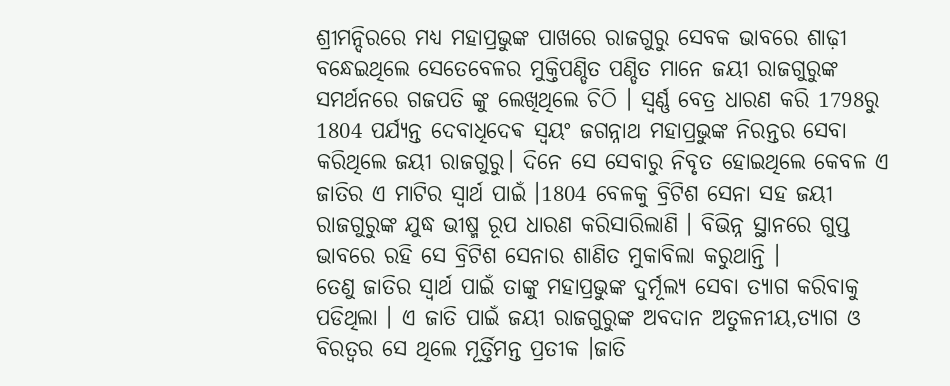ଶ୍ରୀମନ୍ଦିରରେ ମଧ୍ୟ ମହାପ୍ରଭୁଙ୍କ ପାଖରେ ରାଜଗୁରୁ ସେବକ ଭାବରେ ଶାଢ଼ୀ ବନ୍ଧେଇଥିଲେ ସେତେବେଳର ମୁକ୍ତିପଣ୍ଡିତ ପଣ୍ଡିତ ମାନେ ଜୟୀ ରାଜଗୁରୁଙ୍କ ସମର୍ଥନରେ ଗଜପତି ଙ୍କୁ ଲେଖିଥିଲେ ଚିଠି । ସ୍ଵର୍ଣ୍ଣ ବେତ୍ର ଧାରଣ କରି 1798ରୁ 1804 ପର୍ଯ୍ୟନ୍ତ ଦେବାଧିଦେଵ ସ୍ୱୟଂ ଜଗନ୍ନାଥ ମହାପ୍ରଭୁଙ୍କ ନିରନ୍ତର ସେବା କରିଥିଲେ ଜୟୀ ରାଜଗୁରୁ। ଦିନେ ସେ ସେବାରୁ ନିବୃତ ହୋଇଥିଲେ କେବଳ ଏ ଜାତିର ଏ ମାଟିର ସ୍ୱାର୍ଥ ପାଇଁ ।1804 ବେଳକୁ ବ୍ରିଟିଶ ସେନା ସହ ଜୟୀ ରାଜଗୁରୁଙ୍କ ଯୁଦ୍ଧ ଭୀଷ୍ମ ରୂପ ଧାରଣ କରିସାରିଲାଣି । ବିଭିନ୍ନ ସ୍ଥାନରେ ଗୁପ୍ତ ଭାବରେ ରହି ସେ ବ୍ରିଟିଶ ସେନାର ଶାଣିତ ମୁକାବିଲା କରୁଥାନ୍ତି ।
ତେଣୁ ଜାତିର ସ୍ୱାର୍ଥ ପାଇଁ ତାଙ୍କୁ ମହାପ୍ରଭୁଙ୍କ ଦୁର୍ମୂଲ୍ୟ ସେବା ତ୍ୟାଗ କରିବାକୁ ପଡିଥିଲା । ଏ ଜାତି ପାଇଁ ଜୟୀ ରାଜଗୁରୁଙ୍କ ଅବଦାନ ଅତୁଳନୀୟ,ତ୍ୟାଗ ଓ ବିରତ୍ୱର ସେ ଥିଲେ ମୂର୍ତ୍ତିମନ୍ତ ପ୍ରତୀକ ।ଜାତି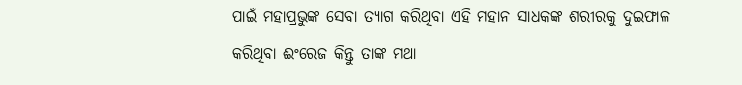ପାଇଁ ମହାପ୍ରଭୁଙ୍କ ସେବା ତ୍ୟାଗ କରିଥିବା ଏହି ମହାନ ସାଧକଙ୍କ ଶରୀରକୁ ଦୁଇଫାଳ କରିଥିବା ଈଂରେଜ କିନ୍ତୁ ତାଙ୍କ ମଥା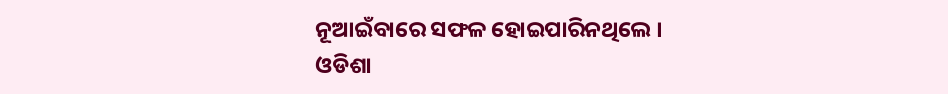ନୂଆଇଁବାରେ ସଫଳ ହୋଇପାରିନଥିଲେ ।
ଓଡିଶା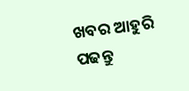ଖବର ଆହୁରି ପଢନ୍ତୁ